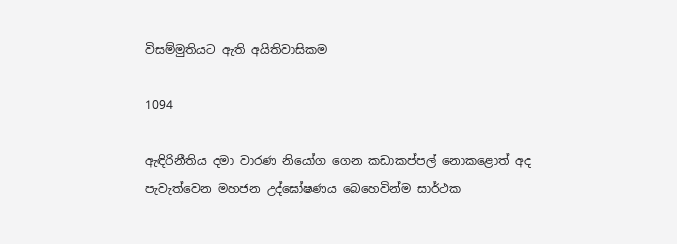විසම්මුතියට ඇති අයිතිවාසිකම

1094

ඇඳිරිනීතිය දමා වාරණ නියෝග ගෙන කඩාකප්පල් නොකළොත් අද පැවැත්වෙන මහජන උද්ඝෝෂණය බෙහෙවින්ම සාර්ථක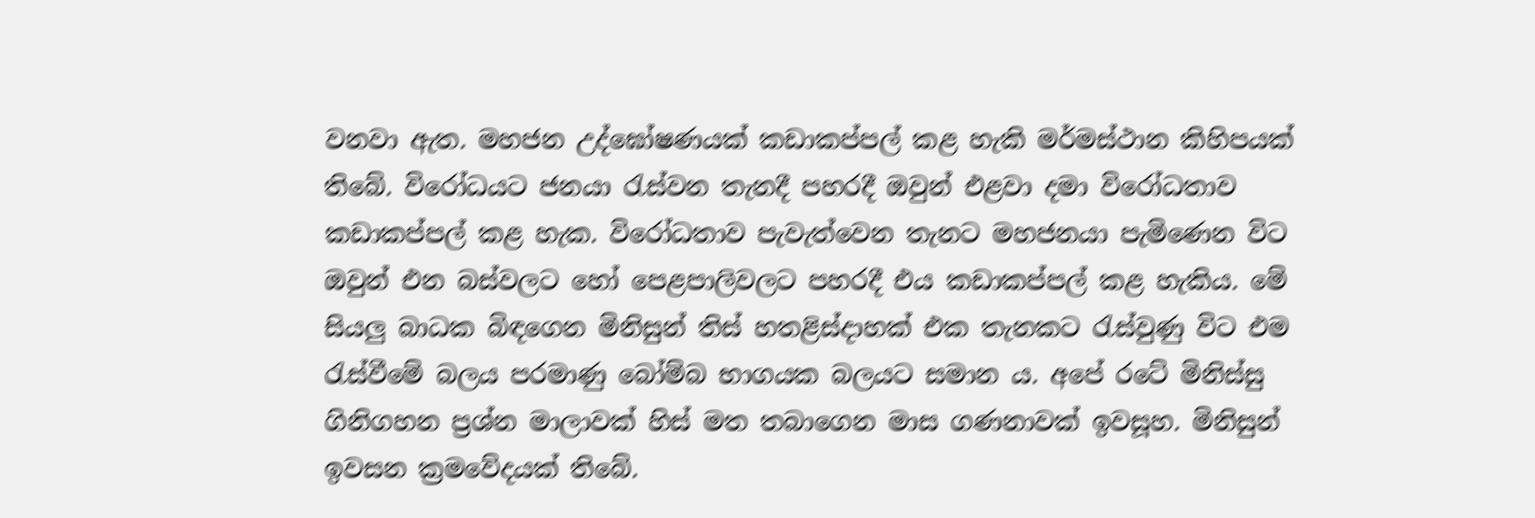වනවා ඇත. මහජන උද්ඝෝෂණයක් කඩාකප්පල් කළ හැකි මර්මස්ථාන කිහිපයක් තිබේ. විරෝධයට ජනයා රැස්වන තැනදී පහරදී ඔවුන් එළවා දමා විරෝධතාව කඩාකප්පල් කළ හැක. විරෝධතාව පැවැත්වෙන තැනට මහජනයා පැමිණෙන විට ඔවුන් එන බස්වලට හෝ පෙළපාලිවලට පහරදී එය කඩාකප්පල් කළ හැකිය. මේ සියලු බාධක බිඳගෙන මිනිසුන් තිස් හතළිස්දාහක් එක තැනකට රැස්වුණු විට එම රැස්වීමේ බලය පරමාණු බෝම්බ භාගයක බලයට සමාන ය. අපේ රටේ මිනිස්සු ගිනිගහන ප්‍රශ්න මාලාවක් හිස් මත තබාගෙන මාස ගණනාවක් ඉවසූහ. මිනිසුන් ඉවසන ක්‍රමවේදයක් තිබේ.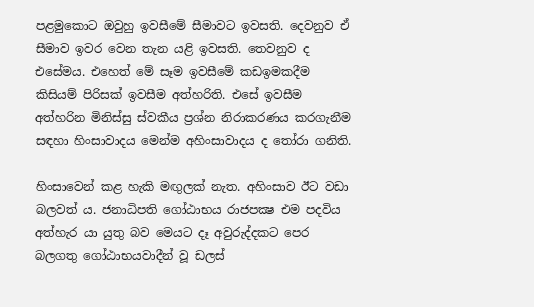පළමුකොට ඔවුහු ඉවසීමේ සීමාවට ඉවසති. දෙවනුව ඒ සීමාව ඉවර වෙන තැන යළි ඉවසති. තෙවනුව ද එසේමය. එහෙත් මේ සෑම ඉවසීමේ කඩඉමකදීම කිසියම් පිරිසක් ඉවසීම අත්හරිති. එසේ ඉවසීම අත්හරින මිනිස්සු ස්වකීය ප්‍රශ්න නිරාකරණය කරගැනීම සඳහා හිංසාවාදය මෙන්ම අහිංසාවාදය ද තෝරා ගනිති.

හිංසාවෙන් කළ හැකි මඟුලක් නැත. අහිංසාව ඊට වඩා බලවත් ය. ජනාධිපති ගෝඨාභය රාජපක්‍ෂ එම පදවිය අත්හැර යා යුතු බව මෙයට දෑ අවුරුද්දකට පෙර බලගතු ගෝඨාභයවාදීන් වූ ඩලස්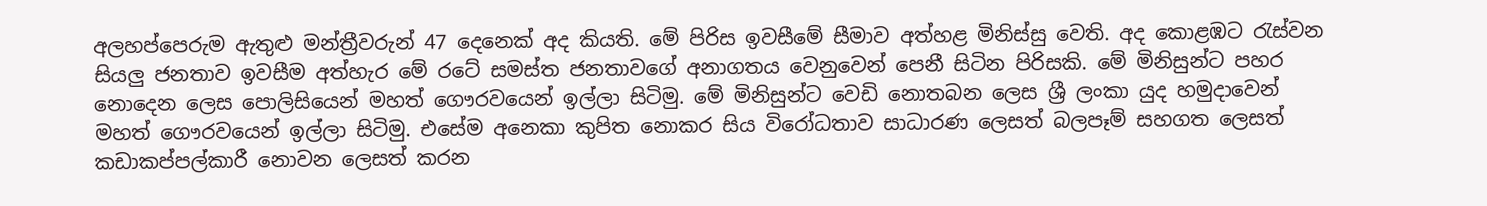අලහප්පෙරුම ඇතුළු මන්ත්‍රීවරුන් 47 දෙනෙක් අද කියති. මේ පිරිස ඉවසීමේ සීමාව අත්හළ මිනිස්සු වෙති. අද කොළඹට රැස්වන සියලු ජනතාව ඉවසීම අත්හැර මේ රටේ සමස්ත ජනතාවගේ අනාගතය වෙනුවෙන් පෙනී සිටින පිරිසකි. මේ මිනිසුන්ට පහර නොදෙන ලෙස පොලිසියෙන් මහත් ගෞරවයෙන් ඉල්ලා සිටිමු. මේ මිනිසුන්ට වෙඩි නොතබන ලෙස ශ්‍රී ලංකා යුද හමුදාවෙන් මහත් ගෞරවයෙන් ඉල්ලා සිටිමු. එසේම අනෙකා කුපිත නොකර සිය විරෝධතාව සාධාරණ ලෙසත් බලපෑම් සහගත ලෙසත් කඩාකප්පල්කාරී නොවන ලෙසත් කරන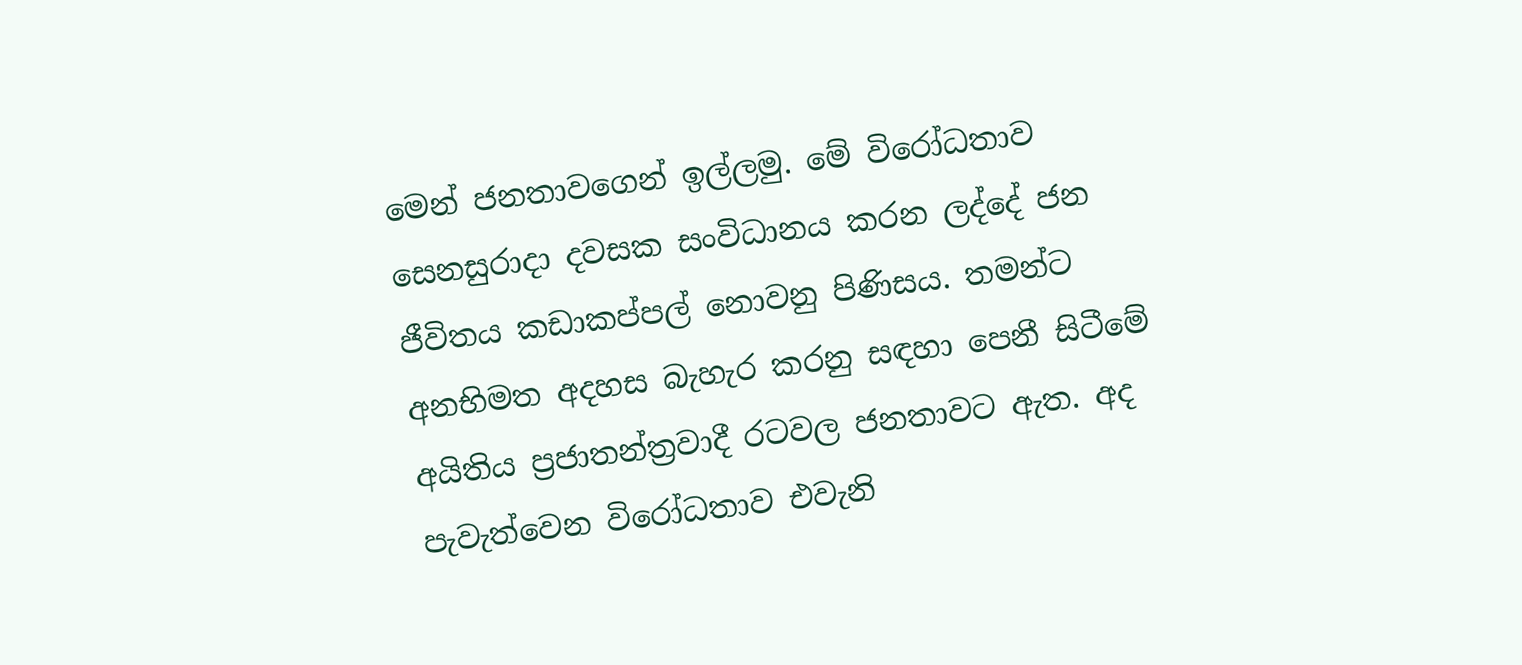මෙන් ජනතාවගෙන් ඉල්ලමු. මේ විරෝධතාව සෙනසුරාදා දවසක සංවිධානය කරන ලද්දේ ජන ජීවිතය කඩාකප්පල් නොවනු පිණිසය. තමන්ට අනභිමත අදහස බැහැර කරනු සඳහා පෙනී සිටීමේ අයිතිය ප්‍රජාතන්ත්‍රවාදී රටවල ජනතාවට ඇත. අද පැවැත්වෙන විරෝධතාව එවැනි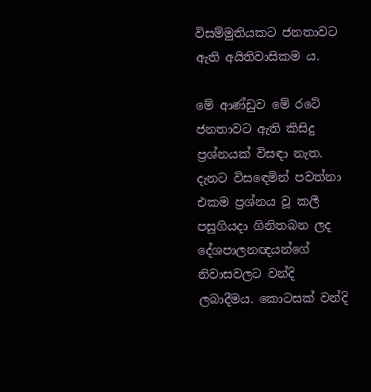විසම්මුතියකට ජනතාවට ඇති අයිතිවාසිකම ය.

මේ ආණ්ඩුව මේ රටේ ජනතාවට ඇති කිසිදු ප්‍රශ්නයක් විසඳා නැත. දැනට විසඳෙමින් පවත්නා එකම ප්‍රශ්නය වූ කලී පසුගියදා ගිනිතබන ලද දේශපාලනඥයන්ගේ නිවාසවලට වන්දි ලබාදීමය. කොටසක් වන්දි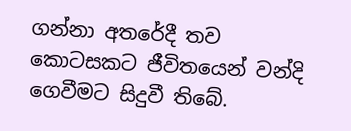ගන්නා අතරේදී තව කොටසකට ජීවිතයෙන් වන්දි ගෙවීමට සිදුවී තිබේ.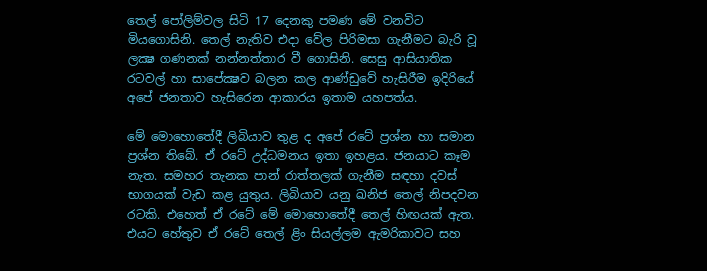තෙල් පෝලිම්වල සිටි 17 දෙනකු පමණ මේ වනවිට මියගොසිනි. තෙල් නැතිව එදා වේල පිරිමසා ගැනීමට බැරි වූ ලක්‍ෂ ගණනක් නන්නත්තාර වී ගොසිනි. සෙසු ආසියාතික රටවල් හා සාපේක්‍ෂව බලන කල ආණ්ඩුවේ හැසිරීම ඉදිරියේ අපේ ජනතාව හැසිරෙන ආකාරය ඉතාම යහපත්ය.

මේ මොහොතේදී ලිබියාව තුළ ද අපේ රටේ ප්‍රශ්න හා සමාන ප්‍රශ්න තිබේ. ඒ රටේ උද්ධමනය ඉතා ඉහළය. ජනයාට කෑම නැත. සමහර තැනක පාන් රාත්තලක් ගැනීම සඳහා දවස් භාගයක් වැඩ කළ යුතුය. ලිබියාව යනු ඛනිජ තෙල් නිපදවන රටකි. එහෙත් ඒ රටේ මේ මොහොතේදී තෙල් හිඟයක් ඇත. එයට හේතුව ඒ රටේ තෙල් ළිං සියල්ලම ඇමරිකාවට සහ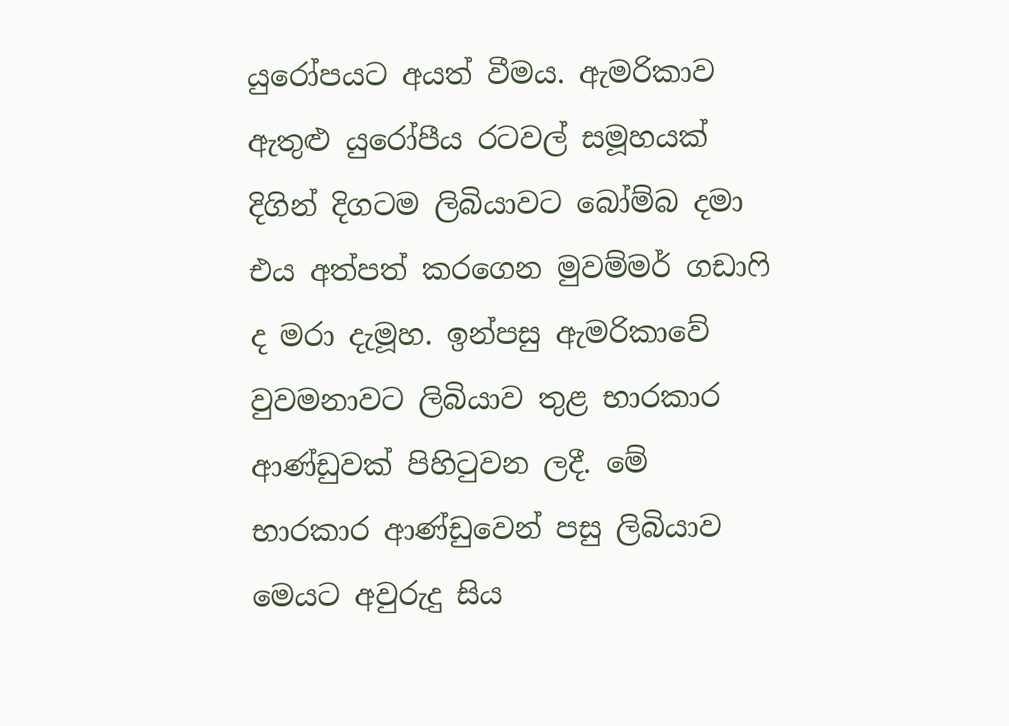යුරෝපයට අයත් වීමය. ඇමරිකාව ඇතුළු යුරෝපීය රටවල් සමූහයක් දිගින් දිගටම ලිබියාවට බෝම්බ දමා එය අත්පත් කරගෙන මුවම්මර් ගඩාෆි ද මරා දැමූහ. ඉන්පසු ඇමරිකාවේ වුවමනාවට ලිබියාව තුළ භාරකාර ආණ්ඩුවක් පිහිටුවන ලදී. මේ භාරකාර ආණ්ඩුවෙන් පසු ලිබියාව මෙයට අවුරුදු සිය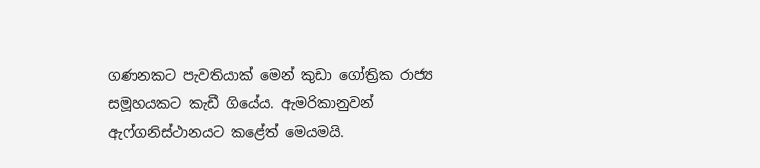ගණනකට පැවතියාක් මෙන් කුඩා ගෝත්‍රික රාජ්‍ය සමූහයකට කැඩී ගියේය. ඇමරිකානුවන් ඇෆ්ගනිස්ථානයට කළේත් මෙයමයි.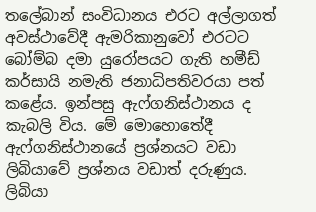තලේබාන් සංවිධානය එරට අල්ලාගත් අවස්ථාවේදී ඇමරිකානුවෝ එරටට බෝම්බ දමා යුරෝපයට ගැති හමීඩ් කර්සායි නමැති ජනාධිපතිවරයා පත් කළේය. ඉන්පසු ඇෆ්ගනිස්ථානය ද කැබලි විය. මේ මොහොතේදී ඇෆ්ගනිස්ථානයේ ප්‍රශ්නයට වඩා ලිබියාවේ ප්‍රශ්නය වඩාත් දරුණුය. ලිබියා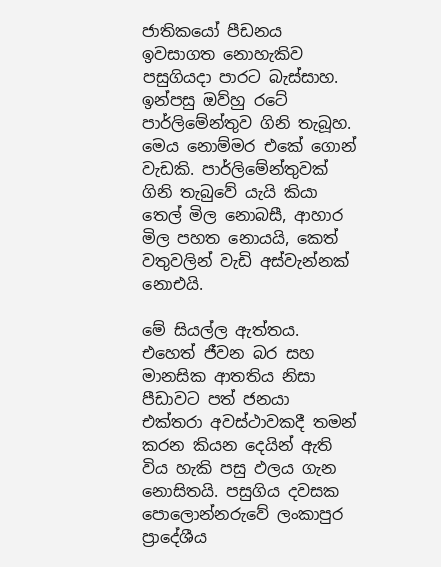ජාතිකයෝ පීඩනය ඉවසාගත නොහැකිව පසුගියදා පාරට බැස්සාහ. ඉන්පසු ඔව්හු රටේ පාර්ලිමේන්තුව ගිනි තැබූහ. මෙය නොම්මර එකේ ගොන් වැඩකි. පාර්ලිමේන්තුවක් ගිනි තැබුවේ යැයි කියා තෙල් මිල නොබසී, ආහාර මිල පහත නොයයි, කෙත් වතුවලින් වැඩි අස්වැන්නක් නොඑයි.

මේ සියල්ල ඇත්තය. එහෙත් ජීවන බර සහ මානසික ආතතිය නිසා පීඩාවට පත් ජනයා එක්තරා අවස්ථාවකදී තමන් කරන කියන දෙයින් ඇති විය හැකි පසු ඵලය ගැන නොසිතයි. පසුගිය දවසක පොලොන්නරුවේ ලංකාපුර ප්‍රාදේශීය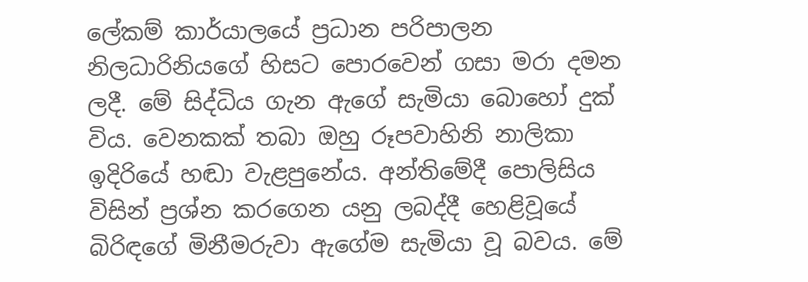ලේකම් කාර්යාලයේ ප්‍රධාන පරිපාලන නිලධාරිනියගේ හිසට පොරවෙන් ගසා මරා දමන ලදී. මේ සිද්ධිය ගැන ඇගේ සැමියා බොහෝ දුක් විය. වෙනකක් තබා ඔහු රූපවාහිනි නාලිකා ඉදිරියේ හඬා වැළපුනේය. අන්තිමේදී පොලිසිය විසින් ප්‍රශ්න කරගෙන යනු ලබද්දී හෙළිවූයේ බිරිඳගේ මිනීමරුවා ඇගේම සැමියා වූ බවය. මේ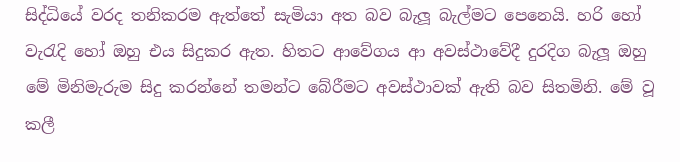සිද්ධියේ වරද තනිකරම ඇත්තේ සැමියා අත බව බැලූ බැල්මට පෙනෙයි. හරි හෝ වැරැදි හෝ ඔහු එය සිදුකර ඇත. හිතට ආවේගය ආ අවස්ථාවේදී දුරදිග බැලූ ඔහු මේ මිනිමැරුම සිදු කරන්නේ තමන්ට බේරීමට අවස්ථාවක් ඇති බව සිතමිනි. මේ වූ කලී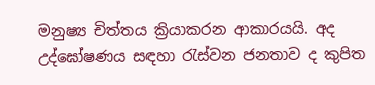මනුෂ්‍ය චිත්තය ක්‍රියාකරන ආකාරයයි. අද උද්ඝෝෂණය සඳහා රැස්වන ජනතාව ද කුපිත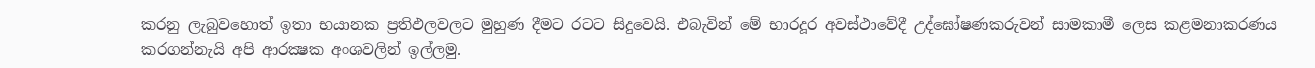කරනු ලැබුවහොත් ඉතා භයානක ප්‍රතිඵලවලට මුහුණ දීමට රටට සිදුවෙයි. එබැවින් මේ භාරදූර අවස්ථාවේදී උද්ඝෝෂණකරුවන් සාමකාමී ලෙස කළමනාකරණය කරගන්නැයි අපි ආරක්‍ෂක අංශවලින් ඉල්ලමු.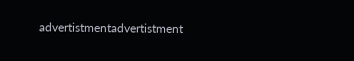advertistmentadvertistment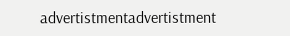advertistmentadvertistment